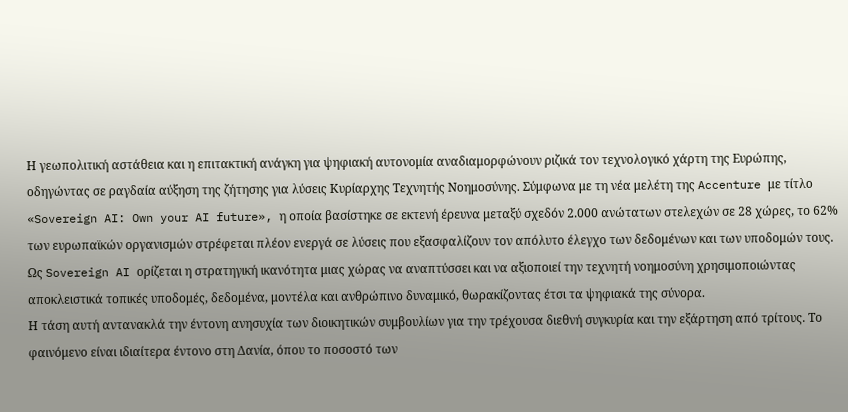Η γεωπολιτική αστάθεια και η επιτακτική ανάγκη για ψηφιακή αυτονομία αναδιαμορφώνουν ριζικά τον τεχνολογικό χάρτη της Ευρώπης, οδηγώντας σε ραγδαία αύξηση της ζήτησης για λύσεις Κυρίαρχης Τεχνητής Νοημοσύνης. Σύμφωνα με τη νέα μελέτη της Accenture με τίτλο «Sovereign AI: Own your AI future», η οποία βασίστηκε σε εκτενή έρευνα μεταξύ σχεδόν 2.000 ανώτατων στελεχών σε 28 χώρες, το 62% των ευρωπαϊκών οργανισμών στρέφεται πλέον ενεργά σε λύσεις που εξασφαλίζουν τον απόλυτο έλεγχο των δεδομένων και των υποδομών τους. Ως Sovereign AI ορίζεται η στρατηγική ικανότητα μιας χώρας να αναπτύσσει και να αξιοποιεί την τεχνητή νοημοσύνη χρησιμοποιώντας αποκλειστικά τοπικές υποδομές, δεδομένα, μοντέλα και ανθρώπινο δυναμικό, θωρακίζοντας έτσι τα ψηφιακά της σύνορα.
Η τάση αυτή αντανακλά την έντονη ανησυχία των διοικητικών συμβουλίων για την τρέχουσα διεθνή συγκυρία και την εξάρτηση από τρίτους. Το φαινόμενο είναι ιδιαίτερα έντονο στη Δανία, όπου το ποσοστό των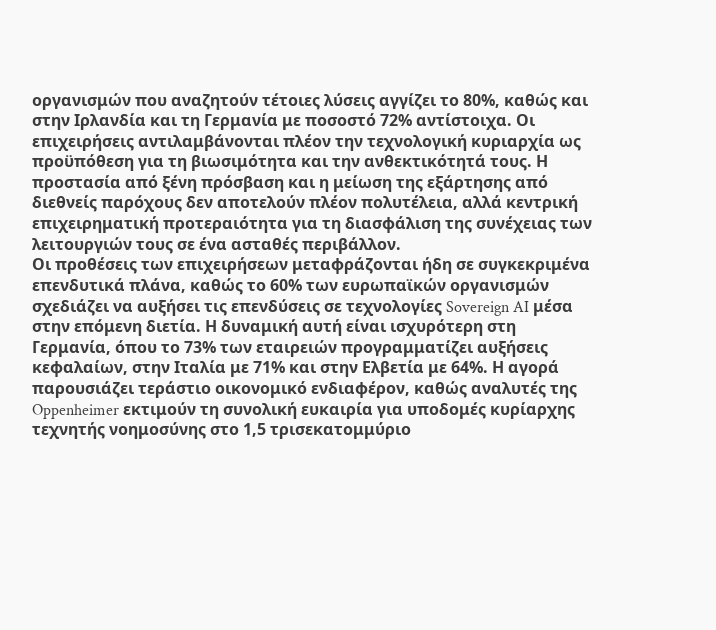οργανισμών που αναζητούν τέτοιες λύσεις αγγίζει το 80%, καθώς και στην Ιρλανδία και τη Γερμανία με ποσοστό 72% αντίστοιχα. Οι επιχειρήσεις αντιλαμβάνονται πλέον την τεχνολογική κυριαρχία ως προϋπόθεση για τη βιωσιμότητα και την ανθεκτικότητά τους. Η προστασία από ξένη πρόσβαση και η μείωση της εξάρτησης από διεθνείς παρόχους δεν αποτελούν πλέον πολυτέλεια, αλλά κεντρική επιχειρηματική προτεραιότητα για τη διασφάλιση της συνέχειας των λειτουργιών τους σε ένα ασταθές περιβάλλον.
Οι προθέσεις των επιχειρήσεων μεταφράζονται ήδη σε συγκεκριμένα επενδυτικά πλάνα, καθώς το 60% των ευρωπαϊκών οργανισμών σχεδιάζει να αυξήσει τις επενδύσεις σε τεχνολογίες Sovereign AI μέσα στην επόμενη διετία. Η δυναμική αυτή είναι ισχυρότερη στη Γερμανία, όπου το 73% των εταιρειών προγραμματίζει αυξήσεις κεφαλαίων, στην Ιταλία με 71% και στην Ελβετία με 64%. Η αγορά παρουσιάζει τεράστιο οικονομικό ενδιαφέρον, καθώς αναλυτές της Oppenheimer εκτιμούν τη συνολική ευκαιρία για υποδομές κυρίαρχης τεχνητής νοημοσύνης στο 1,5 τρισεκατομμύριο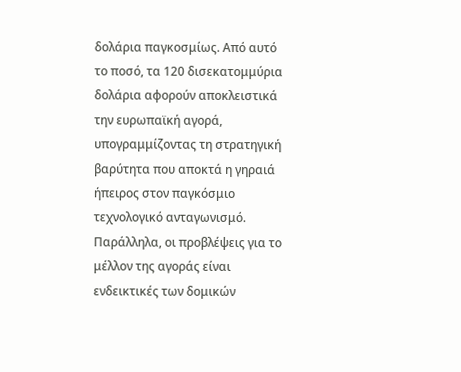δολάρια παγκοσμίως. Από αυτό το ποσό, τα 120 δισεκατομμύρια δολάρια αφορούν αποκλειστικά την ευρωπαϊκή αγορά, υπογραμμίζοντας τη στρατηγική βαρύτητα που αποκτά η γηραιά ήπειρος στον παγκόσμιο τεχνολογικό ανταγωνισμό.
Παράλληλα, οι προβλέψεις για το μέλλον της αγοράς είναι ενδεικτικές των δομικών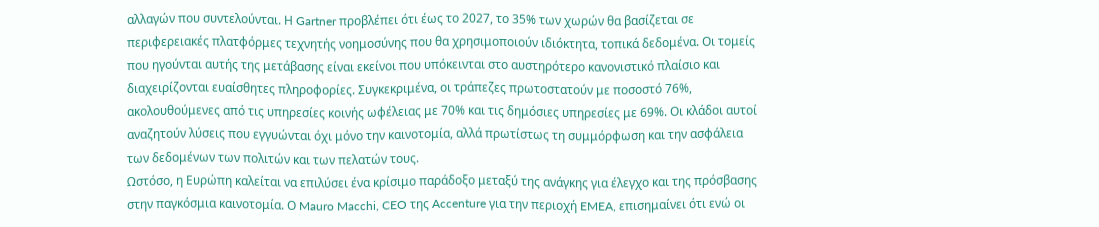αλλαγών που συντελούνται. Η Gartner προβλέπει ότι έως το 2027, το 35% των χωρών θα βασίζεται σε περιφερειακές πλατφόρμες τεχνητής νοημοσύνης που θα χρησιμοποιούν ιδιόκτητα, τοπικά δεδομένα. Οι τομείς που ηγούνται αυτής της μετάβασης είναι εκείνοι που υπόκεινται στο αυστηρότερο κανονιστικό πλαίσιο και διαχειρίζονται ευαίσθητες πληροφορίες. Συγκεκριμένα, οι τράπεζες πρωτοστατούν με ποσοστό 76%, ακολουθούμενες από τις υπηρεσίες κοινής ωφέλειας με 70% και τις δημόσιες υπηρεσίες με 69%. Οι κλάδοι αυτοί αναζητούν λύσεις που εγγυώνται όχι μόνο την καινοτομία, αλλά πρωτίστως τη συμμόρφωση και την ασφάλεια των δεδομένων των πολιτών και των πελατών τους.
Ωστόσο, η Ευρώπη καλείται να επιλύσει ένα κρίσιμο παράδοξο μεταξύ της ανάγκης για έλεγχο και της πρόσβασης στην παγκόσμια καινοτομία. Ο Mauro Macchi, CEO της Accenture για την περιοχή EMEA, επισημαίνει ότι ενώ οι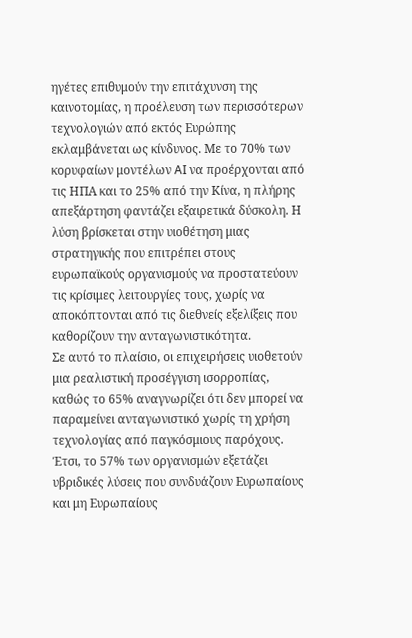ηγέτες επιθυμούν την επιτάχυνση της καινοτομίας, η προέλευση των περισσότερων τεχνολογιών από εκτός Ευρώπης εκλαμβάνεται ως κίνδυνος. Με το 70% των κορυφαίων μοντέλων AI να προέρχονται από τις ΗΠΑ και το 25% από την Κίνα, η πλήρης απεξάρτηση φαντάζει εξαιρετικά δύσκολη. Η λύση βρίσκεται στην υιοθέτηση μιας στρατηγικής που επιτρέπει στους ευρωπαϊκούς οργανισμούς να προστατεύουν τις κρίσιμες λειτουργίες τους, χωρίς να αποκόπτονται από τις διεθνείς εξελίξεις που καθορίζουν την ανταγωνιστικότητα.
Σε αυτό το πλαίσιο, οι επιχειρήσεις υιοθετούν μια ρεαλιστική προσέγγιση ισορροπίας, καθώς το 65% αναγνωρίζει ότι δεν μπορεί να παραμείνει ανταγωνιστικό χωρίς τη χρήση τεχνολογίας από παγκόσμιους παρόχους. Έτσι, το 57% των οργανισμών εξετάζει υβριδικές λύσεις που συνδυάζουν Ευρωπαίους και μη Ευρωπαίους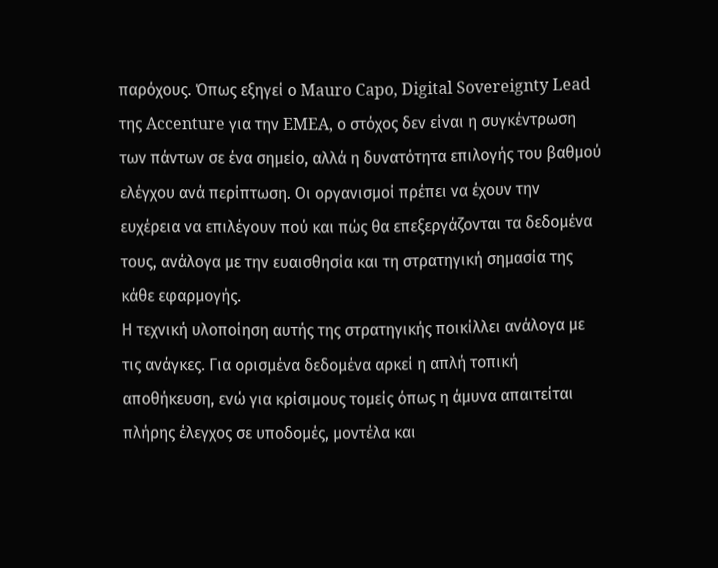παρόχους. Όπως εξηγεί ο Mauro Capo, Digital Sovereignty Lead της Accenture για την EMEA, ο στόχος δεν είναι η συγκέντρωση των πάντων σε ένα σημείο, αλλά η δυνατότητα επιλογής του βαθμού ελέγχου ανά περίπτωση. Οι οργανισμοί πρέπει να έχουν την ευχέρεια να επιλέγουν πού και πώς θα επεξεργάζονται τα δεδομένα τους, ανάλογα με την ευαισθησία και τη στρατηγική σημασία της κάθε εφαρμογής.
Η τεχνική υλοποίηση αυτής της στρατηγικής ποικίλλει ανάλογα με τις ανάγκες. Για ορισμένα δεδομένα αρκεί η απλή τοπική αποθήκευση, ενώ για κρίσιμους τομείς όπως η άμυνα απαιτείται πλήρης έλεγχος σε υποδομές, μοντέλα και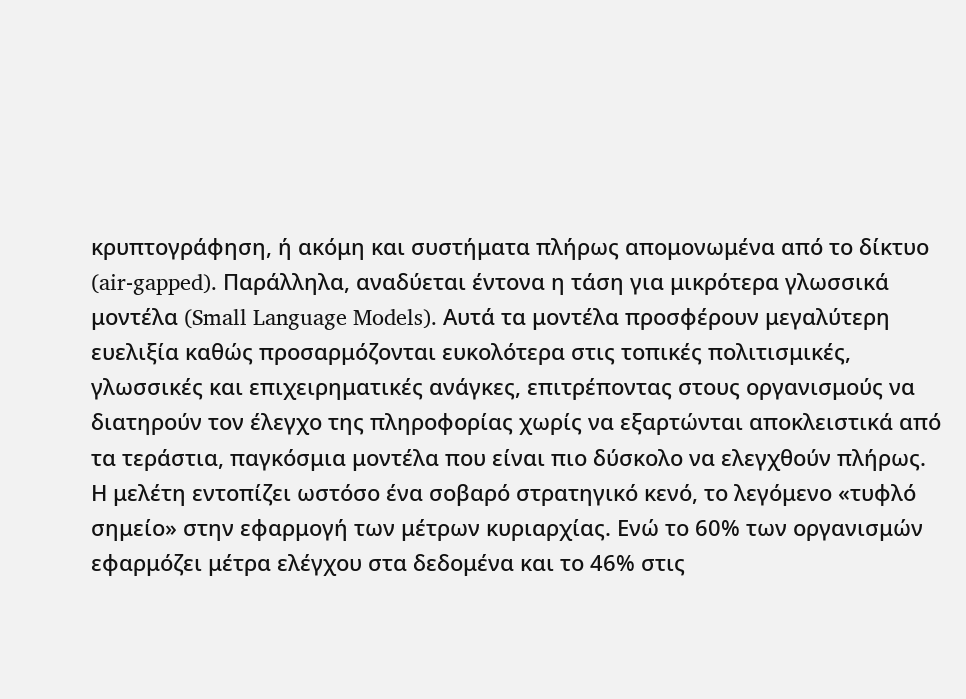κρυπτογράφηση, ή ακόμη και συστήματα πλήρως απομονωμένα από το δίκτυο (air-gapped). Παράλληλα, αναδύεται έντονα η τάση για μικρότερα γλωσσικά μοντέλα (Small Language Models). Αυτά τα μοντέλα προσφέρουν μεγαλύτερη ευελιξία καθώς προσαρμόζονται ευκολότερα στις τοπικές πολιτισμικές, γλωσσικές και επιχειρηματικές ανάγκες, επιτρέποντας στους οργανισμούς να διατηρούν τον έλεγχο της πληροφορίας χωρίς να εξαρτώνται αποκλειστικά από τα τεράστια, παγκόσμια μοντέλα που είναι πιο δύσκολο να ελεγχθούν πλήρως.
Η μελέτη εντοπίζει ωστόσο ένα σοβαρό στρατηγικό κενό, το λεγόμενο «τυφλό σημείο» στην εφαρμογή των μέτρων κυριαρχίας. Ενώ το 60% των οργανισμών εφαρμόζει μέτρα ελέγχου στα δεδομένα και το 46% στις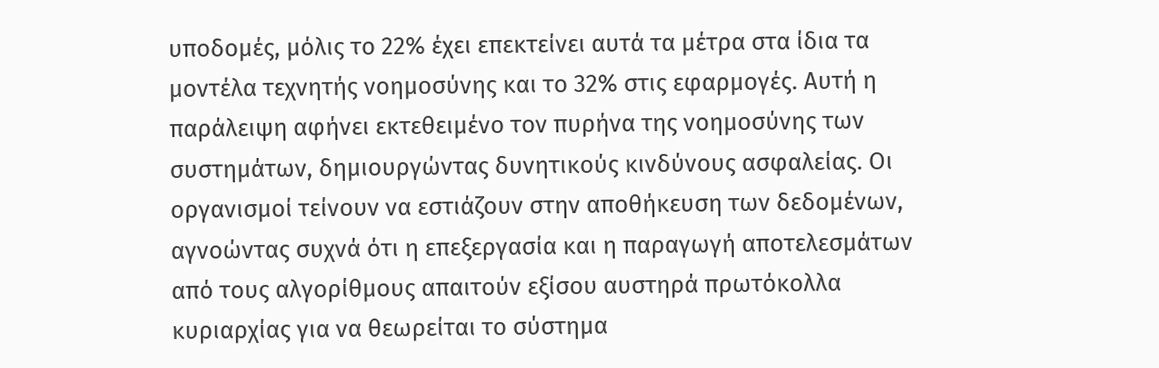υποδομές, μόλις το 22% έχει επεκτείνει αυτά τα μέτρα στα ίδια τα μοντέλα τεχνητής νοημοσύνης και το 32% στις εφαρμογές. Αυτή η παράλειψη αφήνει εκτεθειμένο τον πυρήνα της νοημοσύνης των συστημάτων, δημιουργώντας δυνητικούς κινδύνους ασφαλείας. Οι οργανισμοί τείνουν να εστιάζουν στην αποθήκευση των δεδομένων, αγνοώντας συχνά ότι η επεξεργασία και η παραγωγή αποτελεσμάτων από τους αλγορίθμους απαιτούν εξίσου αυστηρά πρωτόκολλα κυριαρχίας για να θεωρείται το σύστημα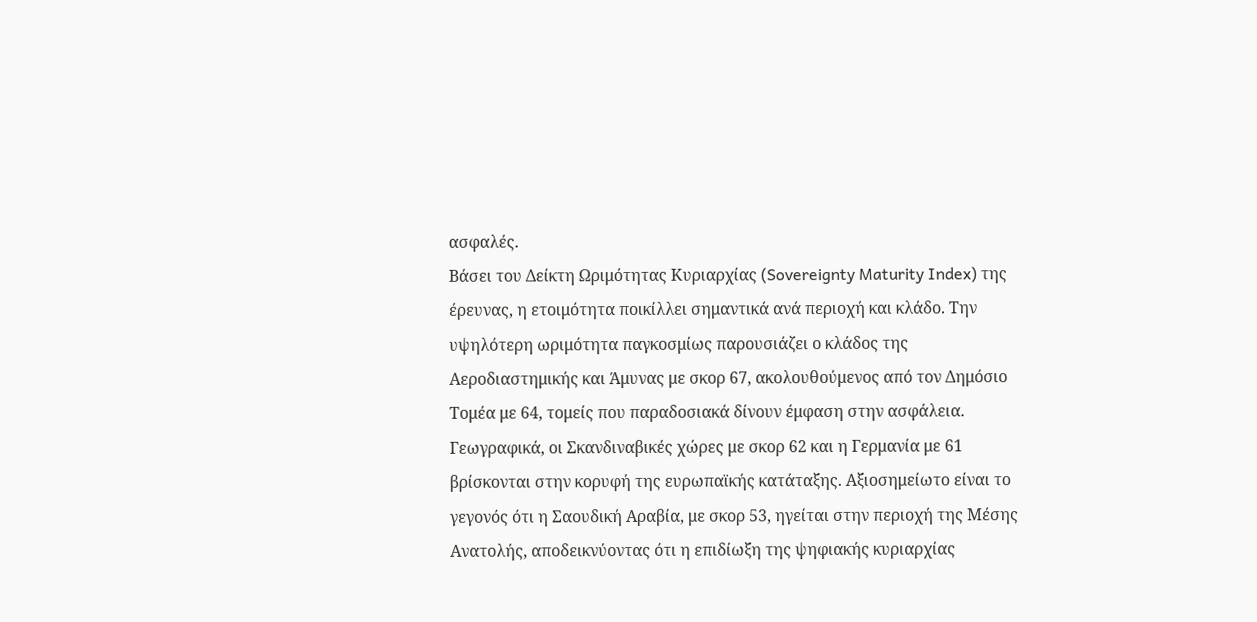ασφαλές.
Βάσει του Δείκτη Ωριμότητας Κυριαρχίας (Sovereignty Maturity Index) της έρευνας, η ετοιμότητα ποικίλλει σημαντικά ανά περιοχή και κλάδο. Την υψηλότερη ωριμότητα παγκοσμίως παρουσιάζει ο κλάδος της Αεροδιαστημικής και Άμυνας με σκορ 67, ακολουθούμενος από τον Δημόσιο Τομέα με 64, τομείς που παραδοσιακά δίνουν έμφαση στην ασφάλεια. Γεωγραφικά, οι Σκανδιναβικές χώρες με σκορ 62 και η Γερμανία με 61 βρίσκονται στην κορυφή της ευρωπαϊκής κατάταξης. Αξιοσημείωτο είναι το γεγονός ότι η Σαουδική Αραβία, με σκορ 53, ηγείται στην περιοχή της Μέσης Ανατολής, αποδεικνύοντας ότι η επιδίωξη της ψηφιακής κυριαρχίας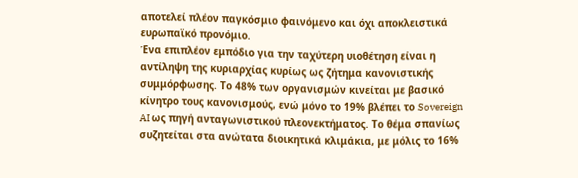αποτελεί πλέον παγκόσμιο φαινόμενο και όχι αποκλειστικά ευρωπαϊκό προνόμιο.
Ένα επιπλέον εμπόδιο για την ταχύτερη υιοθέτηση είναι η αντίληψη της κυριαρχίας κυρίως ως ζήτημα κανονιστικής συμμόρφωσης. Το 48% των οργανισμών κινείται με βασικό κίνητρο τους κανονισμούς, ενώ μόνο το 19% βλέπει το Sovereign AI ως πηγή ανταγωνιστικού πλεονεκτήματος. Το θέμα σπανίως συζητείται στα ανώτατα διοικητικά κλιμάκια, με μόλις το 16%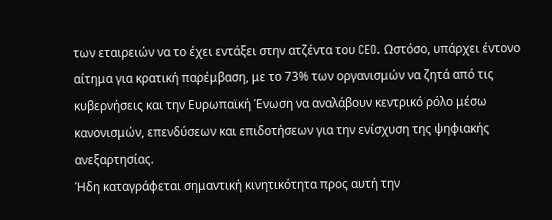των εταιρειών να το έχει εντάξει στην ατζέντα του CEO. Ωστόσο, υπάρχει έντονο αίτημα για κρατική παρέμβαση, με το 73% των οργανισμών να ζητά από τις κυβερνήσεις και την Ευρωπαϊκή Ένωση να αναλάβουν κεντρικό ρόλο μέσω κανονισμών, επενδύσεων και επιδοτήσεων για την ενίσχυση της ψηφιακής ανεξαρτησίας.
Ήδη καταγράφεται σημαντική κινητικότητα προς αυτή την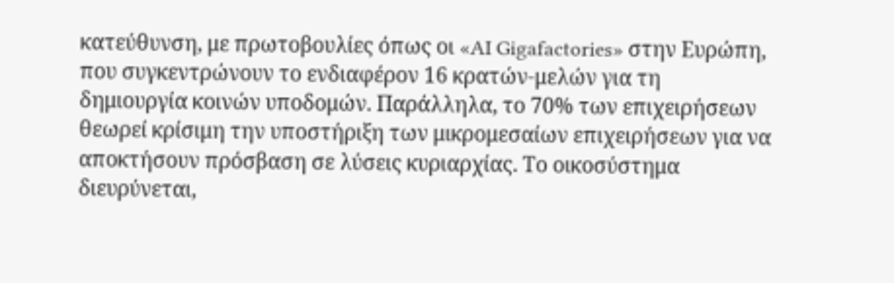κατεύθυνση, με πρωτοβουλίες όπως οι «AI Gigafactories» στην Ευρώπη, που συγκεντρώνουν το ενδιαφέρον 16 κρατών-μελών για τη δημιουργία κοινών υποδομών. Παράλληλα, το 70% των επιχειρήσεων θεωρεί κρίσιμη την υποστήριξη των μικρομεσαίων επιχειρήσεων για να αποκτήσουν πρόσβαση σε λύσεις κυριαρχίας. Το οικοσύστημα διευρύνεται,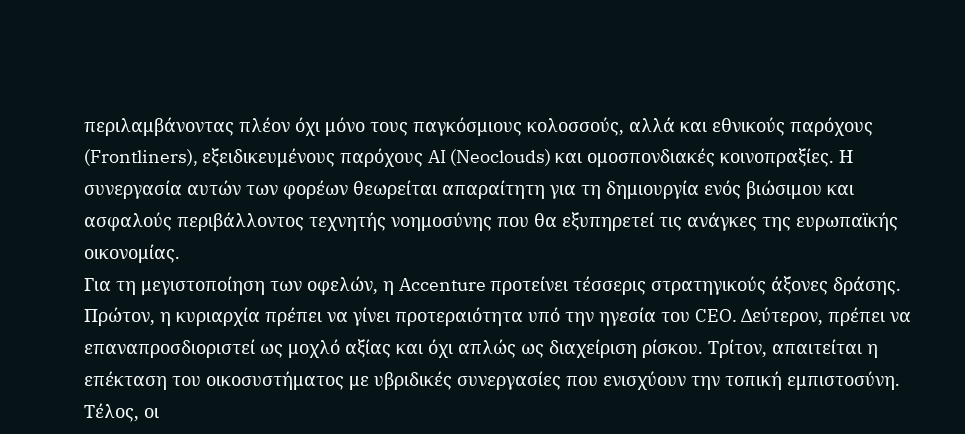περιλαμβάνοντας πλέον όχι μόνο τους παγκόσμιους κολοσσούς, αλλά και εθνικούς παρόχους (Frontliners), εξειδικευμένους παρόχους AI (Neoclouds) και ομοσπονδιακές κοινοπραξίες. Η συνεργασία αυτών των φορέων θεωρείται απαραίτητη για τη δημιουργία ενός βιώσιμου και ασφαλούς περιβάλλοντος τεχνητής νοημοσύνης που θα εξυπηρετεί τις ανάγκες της ευρωπαϊκής οικονομίας.
Για τη μεγιστοποίηση των οφελών, η Accenture προτείνει τέσσερις στρατηγικούς άξονες δράσης. Πρώτον, η κυριαρχία πρέπει να γίνει προτεραιότητα υπό την ηγεσία του CEO. Δεύτερον, πρέπει να επαναπροσδιοριστεί ως μοχλό αξίας και όχι απλώς ως διαχείριση ρίσκου. Τρίτον, απαιτείται η επέκταση του οικοσυστήματος με υβριδικές συνεργασίες που ενισχύουν την τοπική εμπιστοσύνη. Τέλος, οι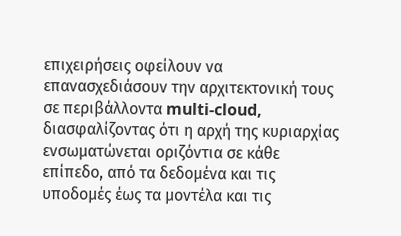επιχειρήσεις οφείλουν να επανασχεδιάσουν την αρχιτεκτονική τους σε περιβάλλοντα multi-cloud, διασφαλίζοντας ότι η αρχή της κυριαρχίας ενσωματώνεται οριζόντια σε κάθε επίπεδο, από τα δεδομένα και τις υποδομές έως τα μοντέλα και τις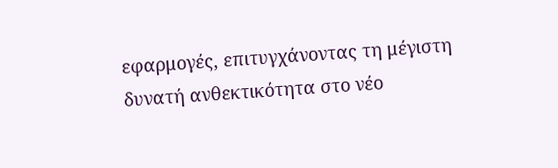εφαρμογές, επιτυγχάνοντας τη μέγιστη δυνατή ανθεκτικότητα στο νέο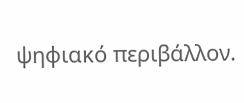ψηφιακό περιβάλλον.